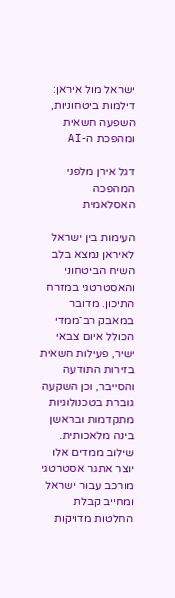ישראל מול איראן: דילמות ביטחוניות, השפעה חשאית ומהפכת ה-AI

דגל אירן מלפני המהפכה האסלאמית

העימות בין ישראל לאיראן נמצא בלב השיח הביטחוני והאסטרטגי במזרח התיכון. מדובר במאבק רב־ממדי הכולל איום צבאי ישיר, פעילות חשאית בזירות התודעה והסייבר, וכן השקעה גוברת בטכנולוגיות מתקדמות ובראשן בינה מלאכותית. שילוב ממדים אלו יוצר אתגר אסטרטגי מורכב עבור ישראל ומחייב קבלת החלטות מדויקות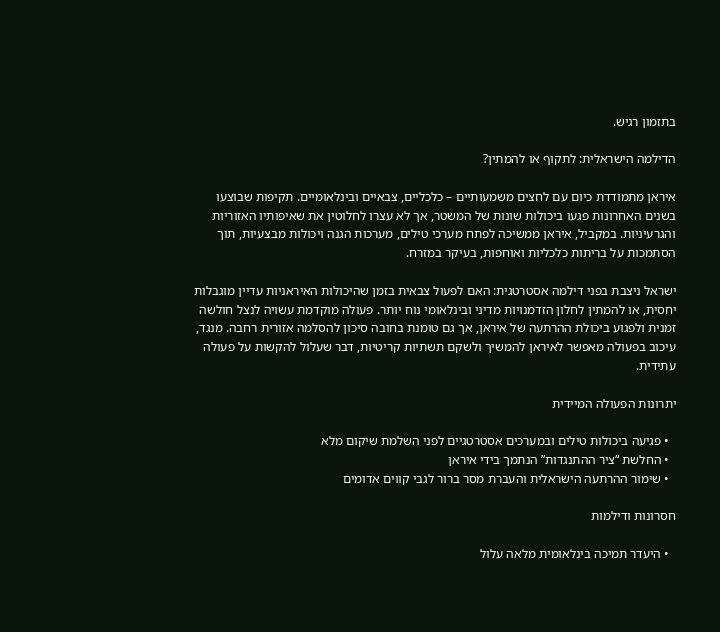בתזמון רגיש.

הדילמה הישראלית: לתקוף או להמתין?

איראן מתמודדת כיום עם לחצים משמעותיים – כלכליים, צבאיים ובינלאומיים. תקיפות שבוצעו בשנים האחרונות פגעו ביכולות שונות של המשטר, אך לא עצרו לחלוטין את שאיפותיו האזוריות והגרעיניות. במקביל, איראן ממשיכה לפתח מערכי טילים, מערכות הגנה ויכולות מבצעיות, תוך הסתמכות על בריתות כלכליות ואוחפות, בעיקר במזרח.

ישראל ניצבת בפני דילמה אסטרטגית: האם לפעול צבאית בזמן שהיכולות האיראניות עדיין מוגבלות יחסית, או להמתין לחלון הזדמנויות מדיני ובינלאומי נוח יותר. פעולה מוקדמת עשויה לנצל חולשה זמנית ולפגוע ביכולת ההרתעה של איראן, אך גם טומנת בחובה סיכון להסלמה אזורית רחבה. מנגד, עיכוב בפעולה מאפשר לאיראן להמשיך ולשקם תשתיות קריטיות, דבר שעלול להקשות על פעולה עתידית.

יתרונות הפעולה המיידית

  • פגיעה ביכולות טילים ובמערכים אסטרטגיים לפני השלמת שיקום מלא
  • החלשת “ציר ההתנגדות” הנתמך בידי איראן
  • שימור ההרתעה הישראלית והעברת מסר ברור לגבי קווים אדומים

חסרונות ודילמות

  • היעדר תמיכה בינלאומית מלאה עלול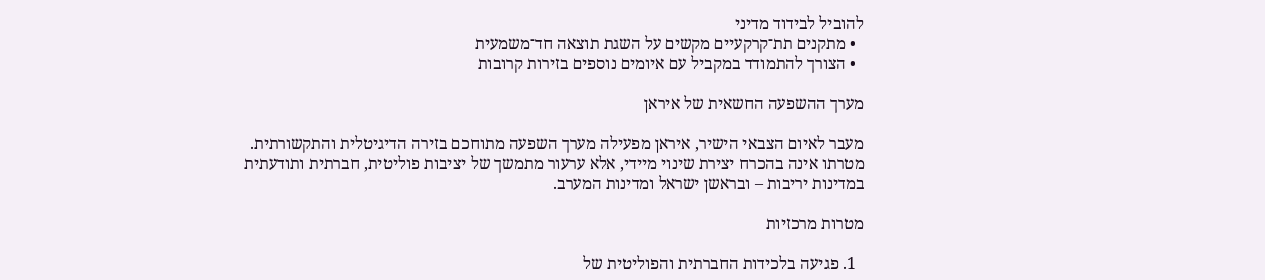להוביל לבידוד מדיני
  • מתקנים תת־קרקעיים מקשים על השגת תוצאה חד־משמעית
  • הצורך להתמודד במקביל עם איומים נוספים בזירות קרובות

מערך ההשפעה החשאית של איראן

מעבר לאיום הצבאי הישיר, איראן מפעילה מערך השפעה מתוחכם בזירה הדיגיטלית והתקשורתית. מטרתו אינה בהכרח יצירת שינוי מיידי, אלא ערעור מתמשך של יציבות פוליטית, חברתית ותודעתית במדינות יריבות – ובראשן ישראל ומדינות המערב.

מטרות מרכזיות

  1. פגיעה בלכידות החברתית והפוליטית של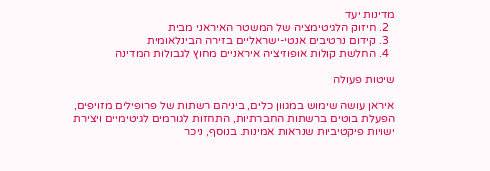מדינות יעד
  2. חיזוק הלגיטימציה של המשטר האיראני מבית
  3. קידום נרטיבים אנטי-ישראליים בזירה הבינלאומית
  4. החלשת קולות אופוזיציה איראניים מחוץ לגבולות המדינה

שיטות פעולה

איראן עושה שימוש במגוון כלים, ביניהם רשתות של פרופילים מזויפים, הפעלת בוטים ברשתות החברתיות, התחזות לגורמים לגיטימיים ויצירת ישויות פיקטיביות שנראות אמינות. בנוסף, ניכר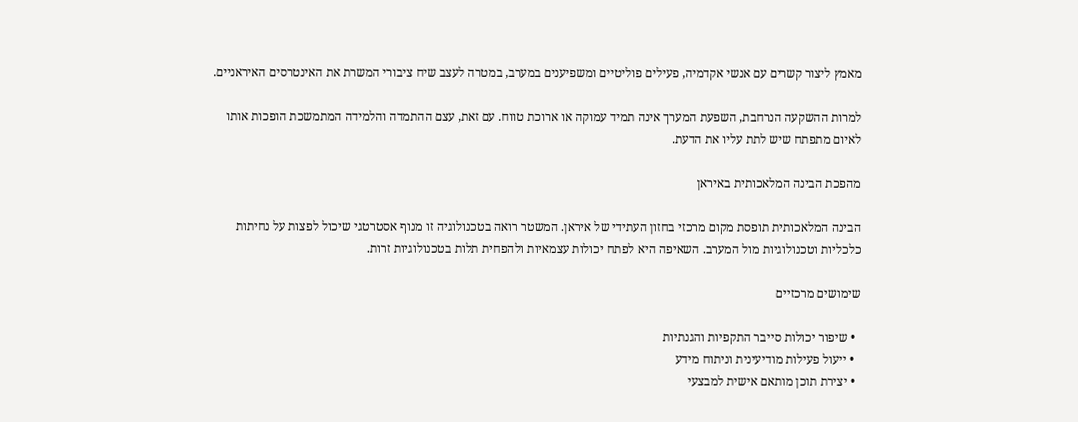מאמץ ליצור קשרים עם אנשי אקדמיה, פעילים פוליטיים ומשפיענים במערב, במטרה לעצב שיח ציבורי המשרת את האינטרסים האיראניים.

למרות ההשקעה הנרחבת, השפעת המערך אינה תמיד עמוקה או ארוכת טווח. עם זאת, עצם ההתמדה והלמידה המתמשכת הופכות אותו לאיום מתפתח שיש לתת עליו את הדעת.

מהפכת הבינה המלאכותית באיראן

הבינה המלאכותית תופסת מקום מרכזי בחזון העתידי של איראן. המשטר רואה בטכנולוגיה זו מנוף אסטרטגי שיכול לפצות על נחיתות כלכליות וטכנולוגיות מול המערב. השאיפה היא לפתח יכולות עצמאיות ולהפחית תלות בטכנולוגיות זרות.

שימושים מרכזיים

  • שיפור יכולות סייבר התקפיות והגנתיות
  • ייעול פעילות מודיעינית וניתוח מידע
  • יצירת תוכן מותאם אישית למבצעי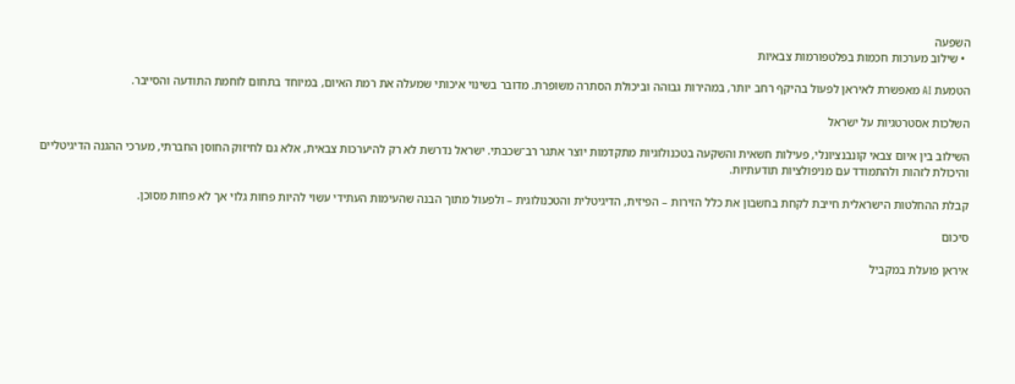השפעה
  • שילוב מערכות חכמות בפלטפורמות צבאיות

הטמעת AI מאפשרת לאיראן לפעול בהיקף רחב יותר, במהירות גבוהה וביכולת הסתרה משופרת. מדובר בשינוי איכותי שמעלה את רמת האיום, במיוחד בתחום לוחמת התודעה והסייבר.

השלכות אסטרטגיות על ישראל

השילוב בין איום צבאי קונבנציונלי, פעילות חשאית והשקעה בטכנולוגיות מתקדמות יוצר אתגר רב־שכבתי. ישראל נדרשת לא רק להיערכות צבאית, אלא גם לחיזוק החוסן החברתי, מערכי ההגנה הדיגיטליים והיכולת לזהות ולהתמודד עם מניפולציות תודעתיות.

קבלת ההחלטות הישראלית חייבת לקחת בחשבון את כלל הזירות – הפיזית, הדיגיטלית והטכנולוגית – ולפעול מתוך הבנה שהעימות העתידי עשוי להיות פחות גלוי אך לא פחות מסוכן.

סיכום

איראן פועלת במקביל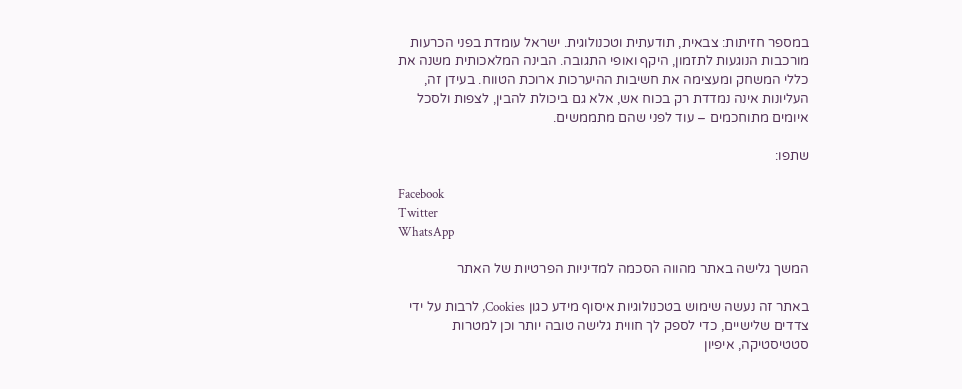במספר חזיתות: צבאית, תודעתית וטכנולוגית. ישראל עומדת בפני הכרעות מורכבות הנוגעות לתזמון, היקף ואופי התגובה. הבינה המלאכותית משנה את כללי המשחק ומעצימה את חשיבות ההיערכות ארוכת הטווח. בעידן זה, העליונות אינה נמדדת רק בכוח אש, אלא גם ביכולת להבין, לצפות ולסכל איומים מתוחכמים – עוד לפני שהם מתממשים.

שתפו:

Facebook
Twitter
WhatsApp

המשך גלישה באתר מהווה הסכמה למדיניות הפרטיות של האתר

באתר זה נעשה שימוש בטכנולוגיות איסוף מידע כגון Cookies, לרבות על ידי צדדים שלישיים, כדי לספק לך חווית גלישה טובה יותר וכן למטרות סטטיסטיקה, איפיון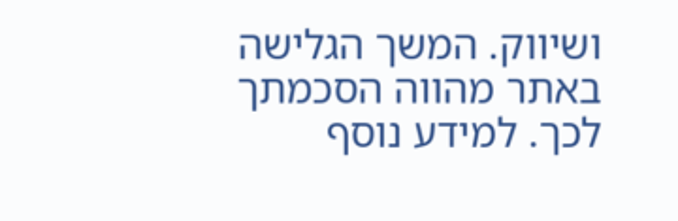ושיווק. המשך הגלישה באתר מהווה הסכמתך לכך. למידע נוסף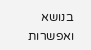בנושא ואפשרות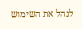לנהל את השימוש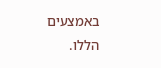באמצעים הללו.